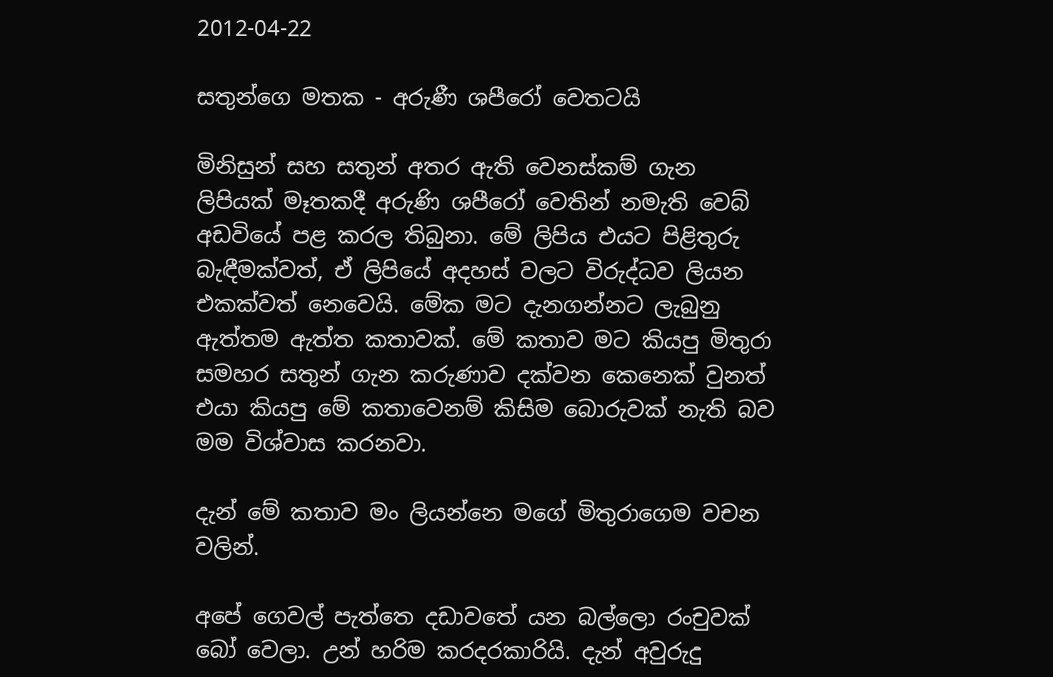2012-04-22

සතුන්ගෙ මතක - අරුණී ශපීරෝ වෙතටයි

මිනිසුන් සහ සතුන් අතර ඇති වෙනස්කම් ගැන ලිපියක් මෑතකදී අරුණි ශපීරෝ වෙතින් නමැති වෙබ් අඩවියේ පළ කරල තිබුනා. මේ ලිපිය එයට පිළිතුරු බැඳීමක්වත්, ඒ ලිපියේ අදහස් වලට විරුද්ධව ලියන එකක්වත් නෙවෙයි. මේක මට දැනගන්නට ලැබුනු ඇත්තම ඇත්ත කතාවක්. මේ කතාව මට කියපු මිතුරා සමහර සතුන් ගැන කරුණාව දක්වන කෙනෙක් වුනත් එයා කියපු මේ කතාවෙනම් කිසිම බොරුවක් නැති බව මම විශ්වාස කරනවා.

දැන් මේ කතාව මං ලියන්නෙ මගේ මිතුරාගෙම වචන වලින්.

අපේ ගෙවල් පැත්තෙ දඩාවතේ යන බල්ලො රංචුවක් බෝ වෙලා. උන් හරිම කරදරකාරියි. දැන් අවුරුදු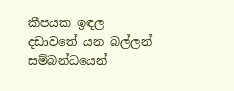කීපයක ඉඳල දඩාවතේ යන බල්ලන් සම්බන්ධයෙන්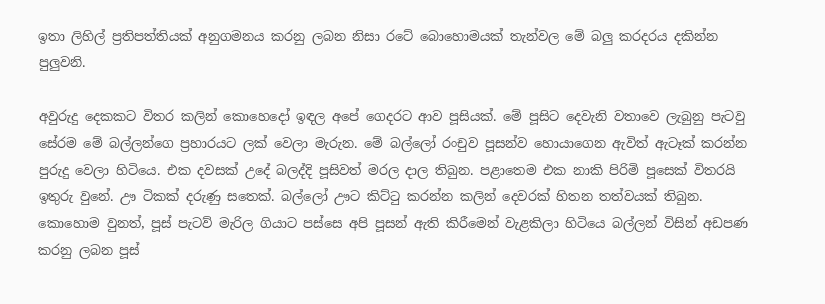ඉතා ලිහිල් ප්‍රතිපත්තියක් අනුගමනය කරනු ලබන නිසා රටේ බොහොමයක් තැන්වල මේ බලු කරදරය දකින්න පුලුවනි.

අවුරුදු දෙකකට විතර කලින් කොහෙදෝ ඉඳල අපේ ගෙදරට ආව පූසියක්. මේ පූසිට දෙවැනි වතාවෙ ලැබුනු පැටවු සේරම මේ බල්ලන්ගෙ ප්‍රහාරයට ලක් වෙලා මැරුන. මේ බල්ලෝ රංචුව පූසන්ව හොයාගෙන ඇවිත් ඇටෑක් කරන්න පුරුදු වෙලා හිටියෙ. එක දවසක් උදේ බලද්දි පූසිවත් මරල දාල තිබුන. පළාතෙම එක නාකි පිරිමි පූසෙක් විතරයි ඉතුරු ‍වුනේ. ඌ ටිකක් දරුණු සතෙක්. බල්ලෝ ඌට කිට්ටු කරන්න කලින් දෙවරක් හිතන තත්වයක් තිබුන. කොහොම වුනත්, පූස් පැටව් මැරිල ගියාට පස්සෙ අපි පූසන් ඇති කිරීමෙන් වැළකිලා හිටියෙ බල්ලන් විසින් අඩපණ කරනු ලබන පූස්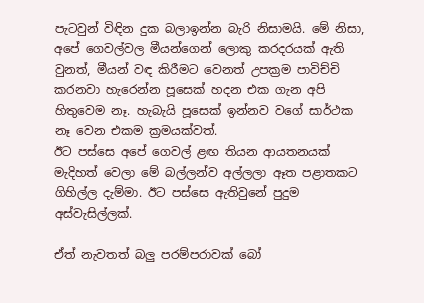පැටවුන් විඳින දුක බලාඉන්න බැරි නිසාමයි. මේ නිසා, අපේ ගෙවල්වල මීයන්ගෙන් ලොකු කරදරයක් ඇති වුනත්, මීයන් වඳ කිරීමට වෙනත් උපක්‍රම පාවිච්චි කරනවා හැරෙන්න පූසෙක් හදන එක ගැන අපි හිතුවෙම නෑ. හැබැයි පූසෙක් ඉන්නව වගේ සාර්ථක නෑ වෙන එකම ක්‍රමයක්වත්.
ඊට පස්සෙ අපේ ගෙවල් ළඟ තියන ආයතනයක් මැදිහත් වෙලා මේ බල්ලන්ව අල්ලලා ඈත පළාතකට ගිහිල්ල දැම්මා. ඊට පස්සෙ ඇතිවුනේ පුදුම අස්වැසිල්ලක්.

ඒත් නැවතත් බලු පරම්පරාවක් බෝ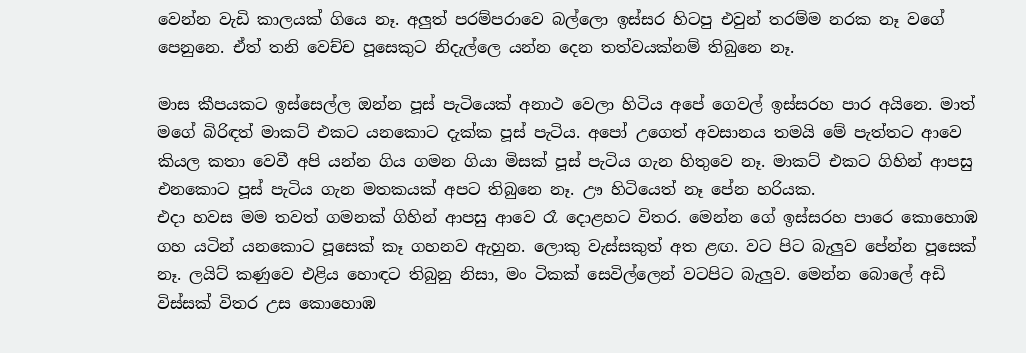වෙන්න වැඩි කාලයක් ගියෙ නෑ. අලුත් පරම්පරාවෙ බල්ලො ඉස්සර හිටපු එවුන් තරම්ම නරක නෑ වගේ පෙනුනෙ. ඒත් තනි වෙච්ච පූසෙකුට නිදැල්ලෙ යන්න දෙන තත්වයක්නම් තිබුනෙ නෑ.

මාස කීපයකට ඉස්සෙල්ල ඔන්න පූස් පැටියෙක් අනාථ වෙලා හිටිය අපේ ගෙවල් ඉස්සරහ පාර අයිනෙ. මාත් මගේ බිරිඳත් මාකට් එකට යනකොට දැක්ක පූස් පැටිය. අපෝ උගෙත් අවසානය තමයි මේ පැත්තට අ‍ාවෙ කියල කතා වෙවී අපි යන්න ගිය ගමන ගියා මිසක් පූස් පැටිය ගැන හිතුවෙ නෑ. මාකට් එකට ගිහින් ආපසු එනකොට පූස් පැටිය ගැන මතකයක් අපට තිබුනෙ නෑ. ඌ හිටියෙත් නෑ පේන හරියක.
එදා හවස මම තවත් ගමනක් ගිහින් ආපසු ආවෙ රෑ දොළහට විතර. මෙන්න ගේ ඉස්සරහ පාරෙ කොහොඹ ගහ යටින් යනකොට පූසෙක් කෑ ගහනව ඇහුන. ලොකු වැස්සකුත් අත ළඟ. වට පිට බැලුව පේන්න පූසෙක් නෑ. ලයිට් කණුවෙ එළිය ‍හොඳට තිබුනු නිසා, මං ටිකක් සෙවිල්ලෙන් වටපිට බැලුව. මෙන්න බොලේ අඩි විස්සක් විතර උස කොහොඹ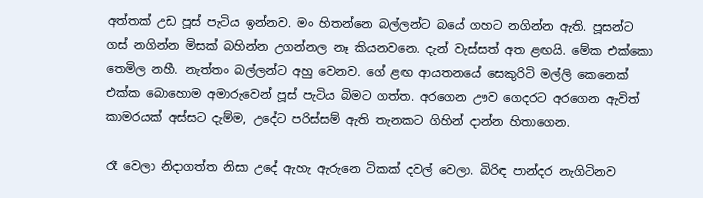අත්තක් උඩ පූස් පැටිය ඉන්නව. මං හිතන්නෙ බල්ලන්ට බයේ ගහට නගින්න ඇති. පූසන්ට ගස් නගින්න මිසක් බහින්න උගන්නල නෑ කියනවනෙ. දැන් වැස්සත් අත ළඟයි. මේක එක්කො තෙමිල නහී. නැත්තං බල්ලන්ට අහු වෙනව. ගේ ළඟ ආයත‍නයේ සෙකුරිටි මල්ලි කෙනෙක් එක්ක බොහොම අමාරුවෙන් පූස් පැටිය බිමට ගත්ත. අරගෙන ඌව ගෙදරට අරගෙන ඇවිත් කාමරයක් අස්සට දැම්ම, උදේට පරිස්සම් ඇති තැනකට ගිහින් දාන්න හිතාගෙන.

රෑ වෙලා නිදාගත්ත නිසා උදේ ඇහැ ඇරුනෙ ටිකක් දවල් වෙලා. බිරිඳ පාන්දර නැගිටිනව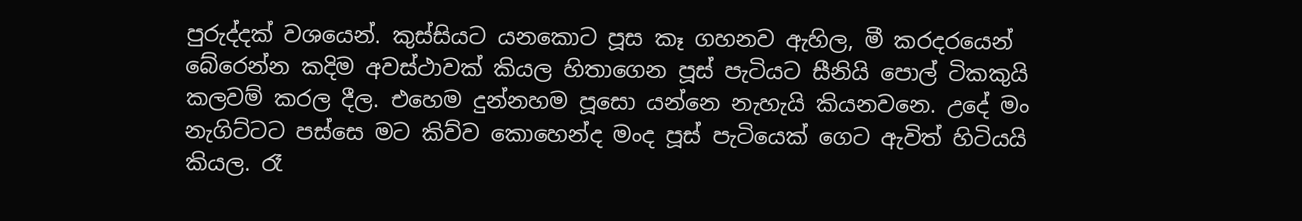පුරුද්දක් වශයෙන්. කුස්සියට යනකොට පූස කෑ ගහනව ඇහිල, මී කරදරයෙන් බේරෙන්න කදිම අවස්ථාවක් කියල හිතාගෙන පූස් පැටියට සීනියි පොල් ටිකකුයි කලවම් කරල දීල. එහෙම දුන්නහම පූසො යන්නෙ නැහැයි කියනවනෙ. උදේ මං නැගිට්ටට පස්සෙ මට කිව්ව කොහෙන්ද මංද පූස් පැටියෙක් ගෙට ඇවිත් හිටියයි කියල. රෑ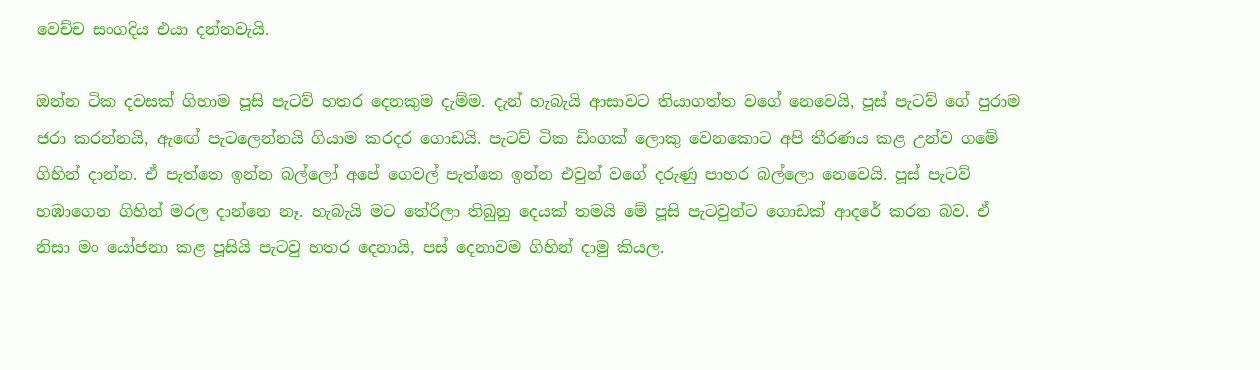වෙච්ච සංගදිය එයා දන්නවැයි.

ඔන්න ටික දවසක් ගිහාම පූසි පැටව් හතර දෙනකුම දැම්ම. දැන් හැබැයි ආසාවට තියාගත්ත වගේ නෙවෙයි, පූස් පැටව් ගේ පුරාම ජරා කරන්නයි, අ‍ැ‍ඟේ පැටලෙන්නයි ගියාම කරදර ගොඩයි. පැටව් ටික ඩිංගක් ලොකු වෙනකොට අපි තීරණය කළ උන්ව ගමේ ගිහින් දාන්න. ඒ පැත්තෙ ඉන්න බල්ලෝ අපේ ගෙවල් පැත්තෙ ඉන්න එවුන් වගේ දරුණු පාහර බල්ලො නෙවෙයි. පූස් පැටව් හඹාගෙන ගිහින් මරල දාන්නෙ නෑ. හැබැයි මට තේරිලා තිබුනු දෙයක් තමයි මේ පූසි පැටවුන්ට ගොඩක් ආදරේ කරන බව. ඒ නිසා මං යෝජනා කළ පූසියි පැටවු හතර දෙනායි, පස් දෙනාවම ගිහින් දාමු කියල.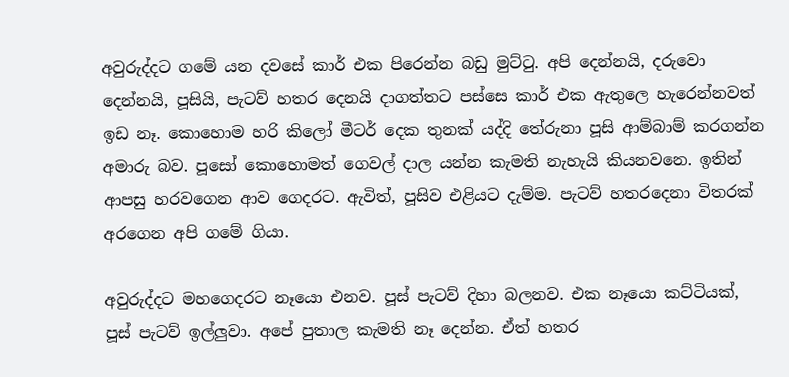අවුරුද්දට ‍ගමේ යන දවසේ කාර් එක පිරෙන්න බඩු මුට්ටු. අපි දෙන්නයි, දරුවො දෙන්නයි, පූසියි, පැටව් හතර දෙනයි දාගත්තට පස්සෙ කාර් එක ඇතුලෙ හැරෙන්නවත් ඉඩ නෑ. කොහොම හරි කිලෝ මීටර් දෙක තුනක් යද්දි තේරුනා පූසි ආම්බාම් කරගන්න අමාරු බව. පූසෝ කොහොමත් ගෙවල් දාල යන්න කැමති නැහැයි කියනවනෙ. ඉතින් ආපසු හරවගෙන ආව ගෙදරට. ඇවිත්, පූසිව එළියට දැම්ම. පැටව් හතරදෙනා විතරක් අරගෙන අපි ගමේ ගියා.

අවුරුද්දට මහගෙදරට නෑයො එනව. පූස් පැටව් දිහා බලනව. එක නෑයො කට්ටියක්, පූස් පැටව් ඉල්ලුවා. අපේ පුතාල කැමති නෑ දෙන්න. ඒත් හතර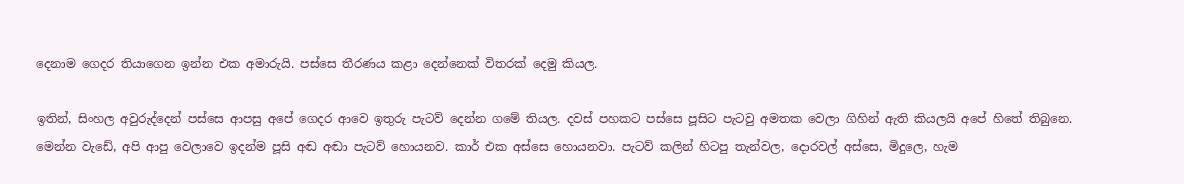දෙනාම ගෙදර තියාගෙන ඉන්න එක අමාරුයි. පස්සෙ තීරණය කළා දෙන්නෙක් විතරක් දෙමු කියල.

ඉතින්, සිංහල අවුරුද්දෙන් පස්සෙ ආපසු අපේ ගෙදර ආවෙ ඉතුරු පැටව් දෙන්න ‍ගමේ තියල. දවස් පහකට පස්සෙ පූසිට පැටවු අමතක වෙලා ගිහින් ඇති කියලයි අපේ හිතේ තිබුනෙ.
මෙන්න වැඩේ, අපි ආපු වෙලාවෙ ඉදන්ම පූසි අඬ අඬා පැටව් හොයනව. කාර් එක අස්සෙ හොයනවා. පැටව් කලින් හිටපු තැන්වල, දොරවල් අස්සෙ, මිදුලෙ, හැම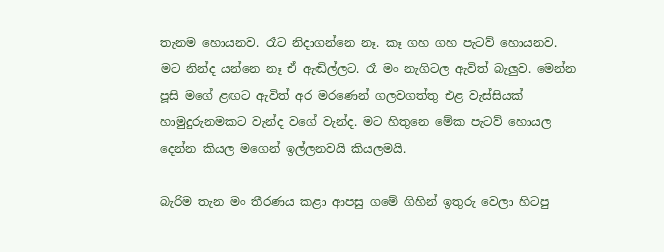තැනම හොයනව. රෑට නිදාගන්නෙ නෑ. කෑ ගහ ගහ පැටව් හොයනව. මට නින්ද යන්නෙ නෑ ඒ ඇඬිල්ලට. රෑ මං නැගිටල ඇවිත් බැලුව. මෙන්න පූසි මගේ ළඟට ඇවිත් අර මරණෙන් ගලවගත්තු එළ වැස්සියක් හාමුදුරුනමකට වැන්ද වගේ වැන්ද. මට හිතුනෙ මේක පැටව් හොයල දෙන්න කියල මගෙන් ඉල්ලනවයි කියලමයි.

බැරිම තැන මං තීරණය කළා ආපසු ගමේ ගිහින් ඉතුරු වෙලා හිටපු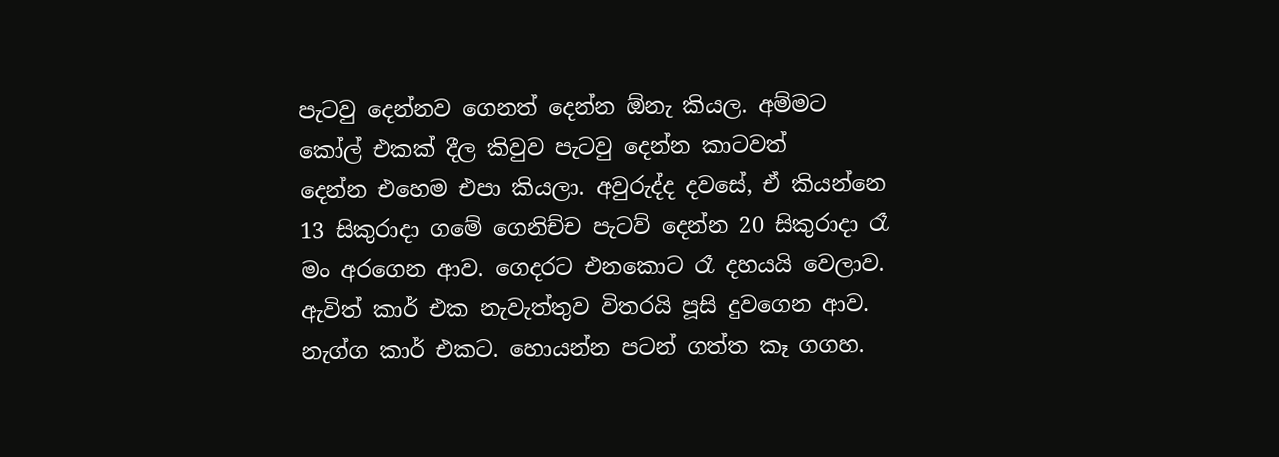පැටවු දෙන්නව ගෙනත් දෙන්න ඕනැ කියල. අම්මට කෝල් එකක් දීල කිවුව පැටවු දෙන්න කාටවත් දෙන්න ‍එහෙම එපා කියලා. අවුරුද්ද දවසේ, ඒ කියන්නෙ 13 සිකුරාදා ගමේ ගෙනිච්ච පැටව් දෙන්න 20 සිකුරාදා රෑ මං අරගෙන ආව. ගෙදරට ‍‍එනකොට රෑ දහයයි වෙලාව. ඇවිත් කාර් එක නැවැත්තුව විතරයි පූසි දුවගෙන ආව. නැග්ග කාර් එකට. හොයන්න පටන් ගත්ත කෑ ගගහ.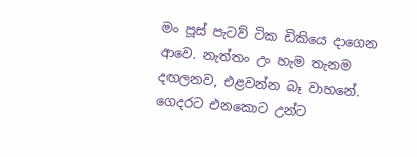මං පූස් පැටව් ටික ඩිකියෙ දාගෙන ආවෙ. නැත්තං උං හැම තැනම දඟලනව, එළවන්න බෑ වාහනේ. ගෙදරට එනකොට උන්ට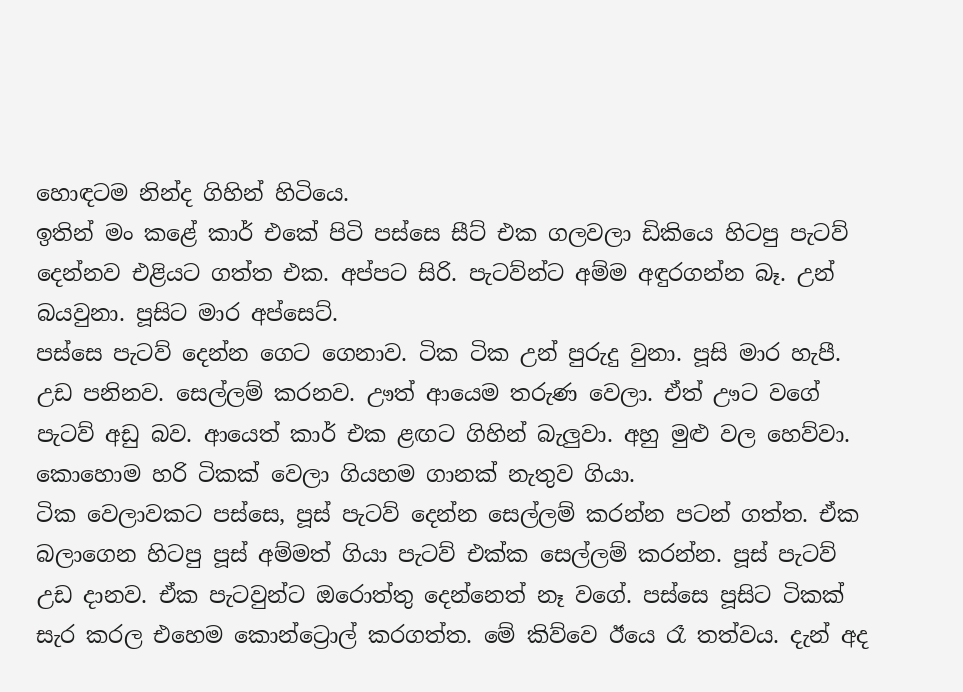හොඳටම නින්ද ගිහින් හිටියෙ.
ඉතින් මං කළේ කාර් එකේ පිටි පස්සෙ සීට් එක ගලවලා ඩිකියෙ හිටපු පැටව් දෙන්නව එළියට ගත්ත එක. අප්පට සිරි. පැටව්න්ට අම්ම අඳුරගන්න බෑ. උන් බයවුනා. පූසිට මාර අප්සෙට්.
පස්සෙ පැටව් දෙන්න ගෙට ගෙනාව. ටික ටික උන් පුරුදු වුනා. පූසි මාර හැපී. උඩ පනිනව. සෙල්ලම් කරනව. ඌත් ආයෙම තරුණ වෙලා. ඒත් ඌට වගේ පැටව් අඩු බව. ආයෙත් කාර් එක ළඟට ගිහින් බැලුවා. අහු මුළු වල හෙව්වා. කොහොම හරි ටිකක් වෙලා ගියහම ගානක් නැතුව ගියා.
ටික වෙලාවකට පස්සෙ, පූස් පැටව් දෙන්න සෙල්ලම් කරන්න පටන් ගත්ත. ඒක බලාගෙන හිටපු පූස් අම්මත් ගියා පැටව් එක්ක සෙල්ලම් කරන්න. පූස් පැටව් උඩ දානව. ඒක පැටවුන්ට ඔරොත්තු දෙන්නෙත් නෑ ‍වගේ. පස්සෙ පූසිට ටිකක් සැර කරල එහෙම කොන්ට්‍රොල් කරගත්ත. මේ කිව්වෙ ඊයෙ රෑ තත්වය. දැන් අද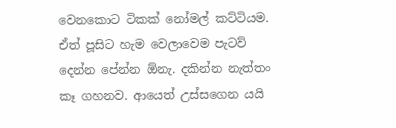වෙනකොට ටිකක් නෝමල් කට්ටියම. ඒත් පූසිට හැම වෙලාවෙම පැටව් දෙන්න පේන්න ඕනැ. දකින්න නැත්තං කෑ ගහනව. ආයෙත් උස්සගෙන යයි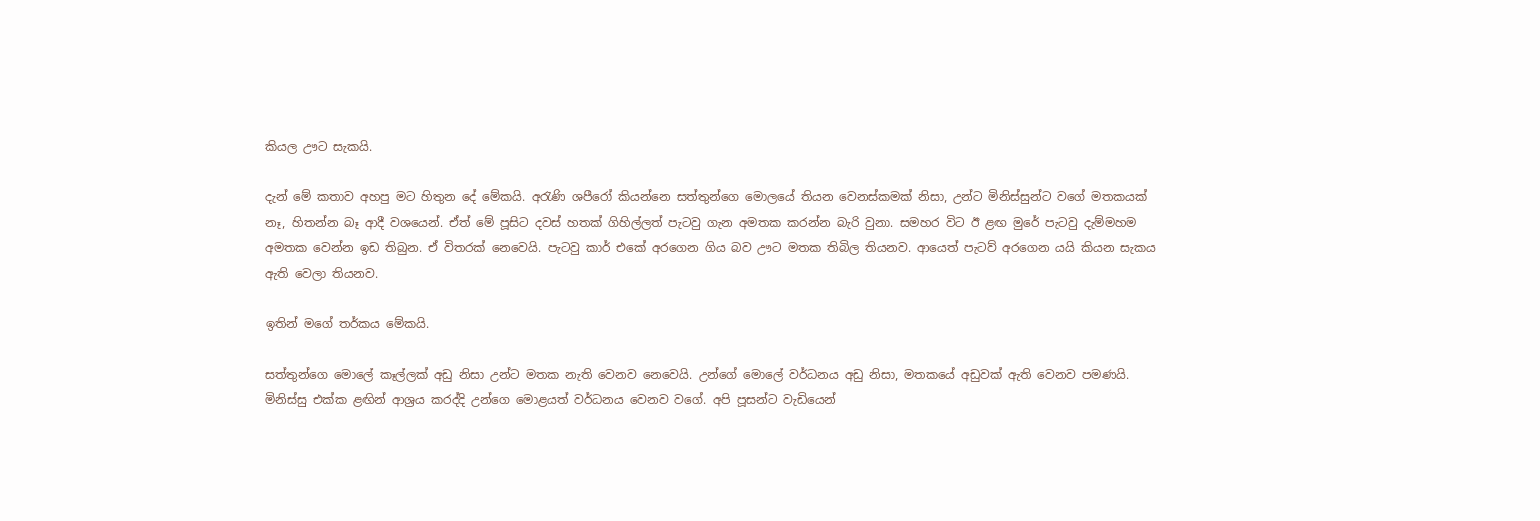කියල ඌට සැකයි.

දැන් මේ කතාව අහපු මට හිතුන දේ මේකයි. අරැණි ශපීරෝ කියන්නෙ සත්තුන්ගෙ මොල‍යේ තියන වෙනස්කමක් නිසා, උන්ට මිනිස්සුන්ට වගේ මතකයක් නෑ, හිතන්න බෑ ආදී ව‍ශයෙන්. ඒත් මේ පූසිට දවස් හතක් ගිහිල්ලත් පැටවු ගැන අමතක කරන්න බැරි වුනා. සමහර විට ඊ ළඟ මුරේ පැටවු දැම්මහම අමතක වෙන්න ඉඩ තිබුන. ඒ විතරක් නෙවෙයි. පැටවු කාර් එකේ අරගෙන ගිය බව ඌට මතක තිබිල තියනව. ආයෙත් පැටව් අරගෙන යයි කියන සැකය ඇති වෙලා තියනව.

ඉතින් මගේ තර්කය මේකයි.

සත්තුන්ගෙ මොලේ කෑල්ලක් අඩු නිසා උන්ට මතක නැති වෙනව නෙවෙයි. උන්ගේ මොලේ වර්ධනය අඩු නිසා, මතකයේ අඩුවක් ඇති වෙනව පමණයි. මිනිස්සු එක්ක ළඟින් ආශ්‍රය කරද්දි උන්ගෙ මොළයත් වර්ධනය වෙනව වගේ. අපි පූසන්ට වැඩියෙන්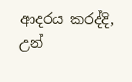ආදරය කරද්දි, උන්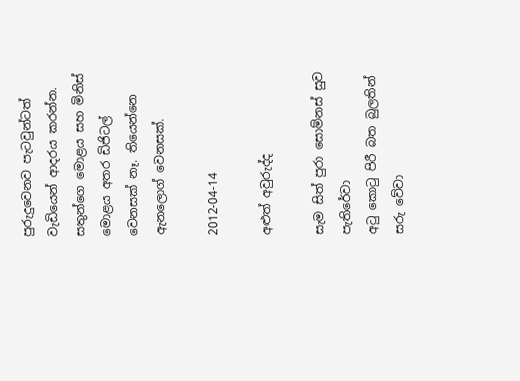පුරුදුවෙනව පැටවුන්ටත් වැඩියෙන් ආදරය කරන්න. සතුන්ගෙ මොළය සහ මිනිස් මොළය අතර ඩිජිටල් වෙනසක් නෑ. තියෙන්නෙ ඇනලොග් වෙනසක්.

2012-04-14

අළුත් අවුරුද්ද

සැම සිත් පුරා සොම්නස් සුව                  පැතිරේවා
අටු කොටු පිරී බත බුලතින්                   සරු වේවා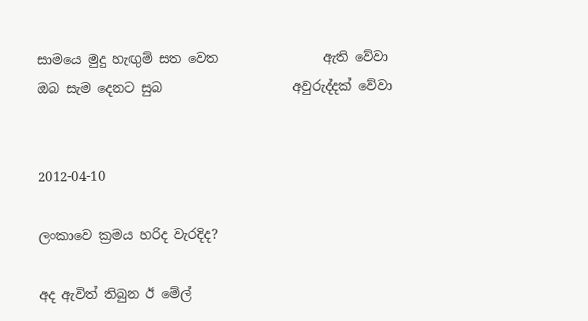සාමයෙ මුදු හැඟුම් සත වෙත                ඇති වේවා
ඔබ සැම‍ දෙනට සුබ                    අවුරුද්දක් වේවා


2012-04-10

ලංකාවෙ ක්‍රමය හරිද වැරදිද?

අද ඇවිත් තිබුන ඊ මේල්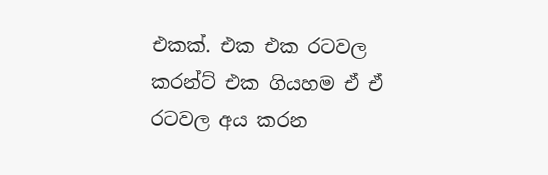එකක්. එක එක ර‍ටවල කරන්ට් එක ගියහම ඒ ඒ රටවල අය කරන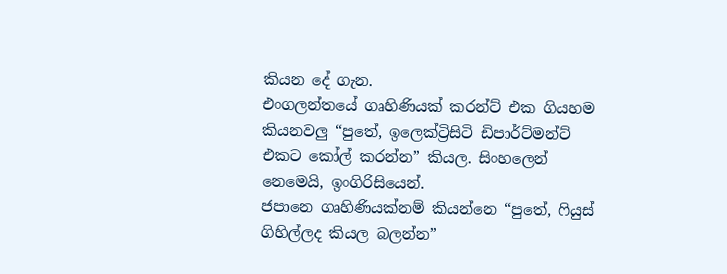කියන දේ ගැන.
එංගලන්තයේ ගෘහිණියක් කරන්ට් එක ගියහම කියනවලු “පුතේ, ඉලෙක්ට්‍රිසිටි ඩිපාර්ට්මන්ට් එකට කෝල් කරන්න” කියල. සිංහලෙන් නෙමෙයි, ඉංගිරිසියෙන්.
ජපානෙ ගෘහිණියක්නම් කියන්නෙ “පුතේ, ෆියුස් ගිහිල්ලද කියල බලන්න”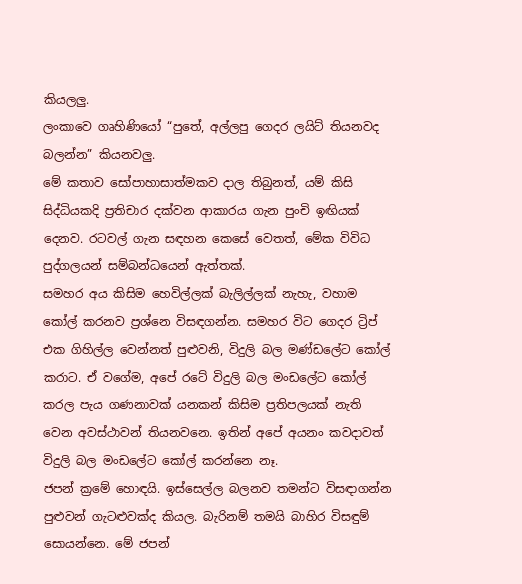කියලලු.
ලංකාවෙ ගෘහිණියෝ “පුතේ, අල්ලපු ගෙදර ලයිට් තියනවද බලන්න” කියනවලු.
මේ කතාව සෝපාහාසාත්මකව දාල තිබුනත්, යම් කිසි සිද්ධියකදි ප්‍රතිචාර දක්වන ආකාරය ගැන පුංචි ඉඟියක් දෙනව. රටවල් ගැන සඳහන කෙසේ වෙතත්, මේක විවිධ පුද්ගලයන් සම්බන්ධයෙන් ඇත්තක්.
සමහර අය කිසිම හෙවිල්ලක් බැලිල්ලක් නැහැ, වහාම කෝල් කරනව ප්‍රශ්නෙ විසඳගන්න. සමහර විට ගෙදර ‍ට්‍රිප් එක ගිහිල්ල වෙන්නත් පුළුවනි, විදුලි බල මණ්ඩලේට කෝල් කරාට. ඒ වගේම, අපේ රටේ විදුලි බල මංඩලේට කෝල් කරල පැය ගණනාවක් යනකන් කිසිම ප්‍රතිපලයක් නැති වෙන අවස්ථාවන් තියනවනෙ. ඉතින් අපේ අයනං කවදාවත් විදුලි බල මංඩලේට කෝල් කරන්නෙ නෑ.
ජපන් ක්‍රමේ හොඳයි. ඉස්සෙල්ල බලනව තමන්ට විසඳාගන්න පුළුවන් ගැටළුවක්ද කියල. බැරිනම් තමයි බාහිර විසඳුම් සොයන්නෙ. මේ ජපන්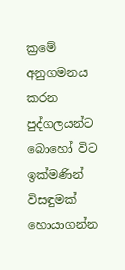ක්‍රමේ අනුගමනය කරන පුද්ගලයන්ට බොහෝ විට ඉක්මණින් විසඳුමක් හොයාගන්න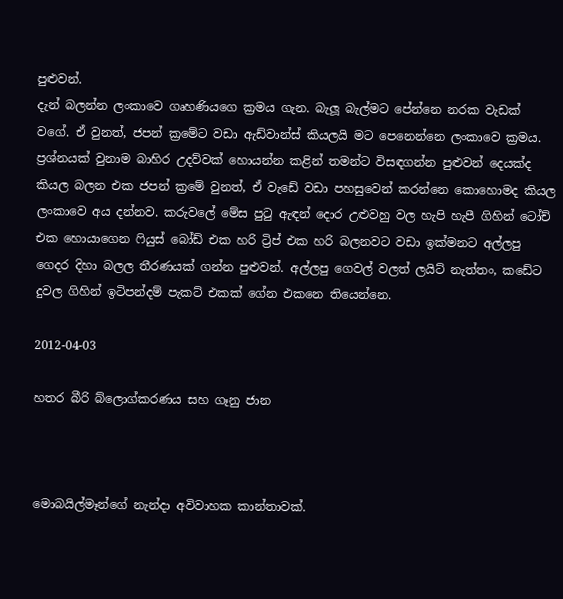පුළුවන්.
දැන් බලන්න ලංකාවෙ ගෘහණියගෙ ක්‍රමය ගැන. බැලූ බැල්මට පේන්නෙ නරක වැඩක් වගේ. ඒ වුනත්, ජපන් ක්‍රමේට වඩා ඇඩ්වාන්ස් කියලයි මට පෙනෙන්නෙ ලංකාවෙ ක්‍රමය. ප්‍රශ්නයක් වුනාම බාහිර උදව්වක් හොයන්න කළින් තමන්ට විසඳගන්න පුළුවන් දෙයක්ද කියල බලන එක ජපන් ක්‍රමේ වුනත්, ඒ වැඩේ වඩා පහසුවෙන් කරන්නෙ කොහොමද කියල ලංකාවෙ අය දන්නව. කරුවලේ මේස පුටු ඇඳන් දොර උළුවහු වල හැපි හැපී ගිහින් ටෝච් එක හොයාගෙන ෆියුස් බෝඩ් එක හරි ට්‍රිප් එක හරි බලනවට වඩා ඉක්මනට අල්ලපු ගෙදර දිහා බලල තීරණයක් ගන්න පුළුවන්. අල්ලපු ගෙවල් වලත් ලයිට් නැත්තං, කඩේට දුවල ගිහින් ඉටිපන්දම් පැකට් එකක් ගේන එකනෙ තියෙන්නෙ.

2012-04-03

හතර බීරි බ්ලොග්කරණය සහ ගෑනු ජාන



මොබයිල්මෑන්ගේ නැන්දා අවිවාහක කාන්තාවක්.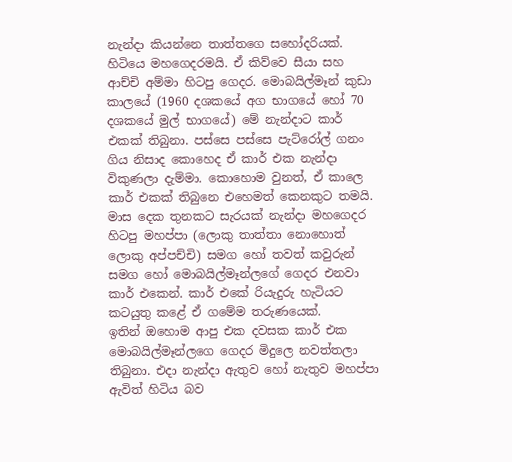නැන්දා කියන්නෙ තාත්තගෙ සහෝදරියක්. හිටියෙ මහගෙදරමයි. ඒ කිව්වෙ සීයා සහ ආච්චි අම්මා හිටපු ගෙදර. මොබයිල්මෑන් කුඩා කාලයේ (1960 දශකයේ අග භාගයේ හෝ 70 දශකයේ මුල් භාගයේ) මේ නැන්දාට කාර් එකක් තිබුනා. පස්සෙ පස්සෙ පැට්රෝල් ගනං ගිය නිසාද කොහෙද ඒ කාර් එක නැන්දා විකුණලා දැම්මා. කොහොම වුනත්, ඒ කාලෙ කාර් එකක් තිබුනෙ එහෙමත් කෙනකුට තමයි.
මාස දෙක තුනකට සැරයක් නැන්දා මහගෙදර හිටපු මහප්පා (ලොකු තාත්තා නොහොත් ලොකු අප්පච්චි) සමග හෝ තවත් කවුරුන් සමග හෝ මොබයිල්මෑන්ලගේ ගෙදර එනවා කාර් එකෙන්. කාර් එකේ රියැදුරු හැටියට කටයුතු කළේ ඒ ගමේම තරුණයෙක්.
ඉතින් ඔහොම ආපු එක දවසක කාර් එක මොබයිල්මෑන්ලගෙ ගෙදර මිදුලෙ නවත්තලා තිබුනා. එදා නැන්දා ඇතුව හෝ නැතුව මහප්පා ඇවිත් හිටිය බව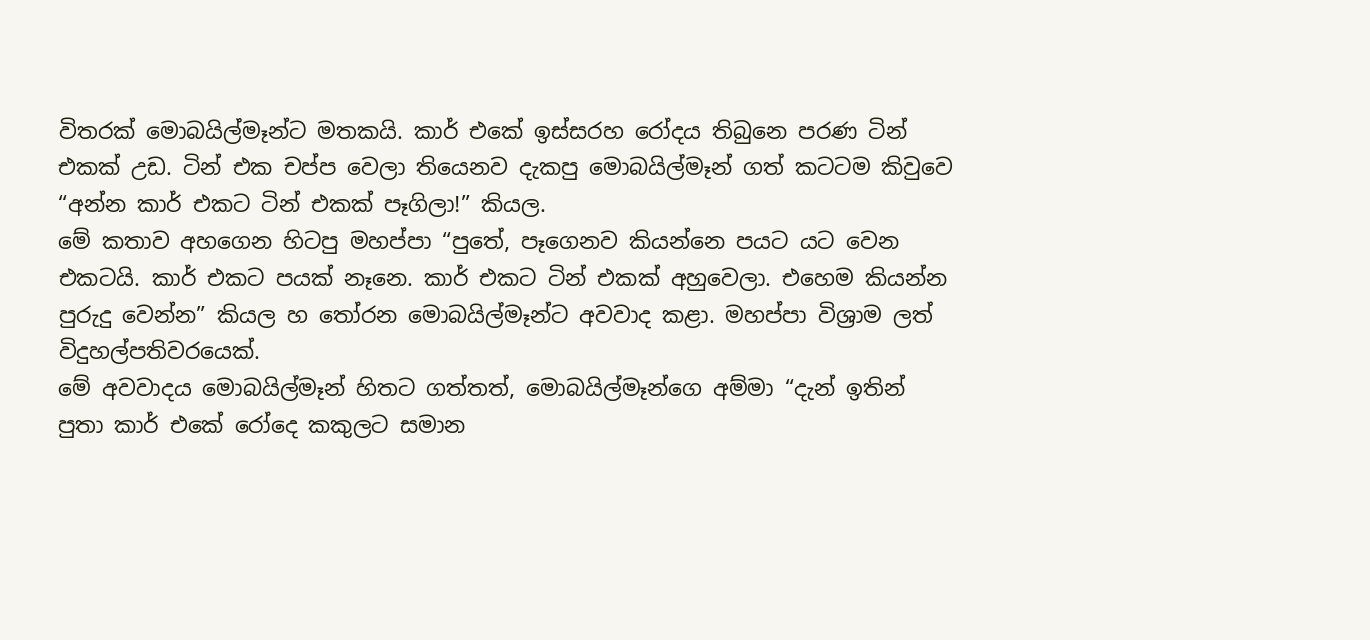විතරක් මොබයිල්මෑන්ට මතකයි. කාර් එකේ ඉස්සරහ රෝදය තිබුනෙ පරණ ටින් එකක් උඩ. ටින් එක චප්ප වෙලා තියෙනව දැකපු මොබයිල්මෑන් ගත් කටටම කිවුවෙ “අන්න කාර් එකට ටින් එකක් පෑගිලා!” කියල.
මේ කතාව අහගෙන හිටපු මහප්පා “පුතේ, පෑගෙනව කියන්නෙ පයට යට වෙන එකටයි. කාර් එකට පයක් නෑනෙ. කාර් එකට ටින් එකක් අහුවෙලා. එහෙම කියන්න පුරුදු වෙන්න” කියල හ තෝරන මොබයිල්මෑන්ට අවවාද කළා. මහප්පා විශ්‍රාම ලත් විදුහල්පතිවරයෙක්.
මේ අවවාදය මොබයිල්මෑන් හිතට ගත්තත්, මොබයිල්මෑන්ගෙ අම්මා “දැන් ඉතින් පුතා කාර් එකේ රෝදෙ කකුලට සමාන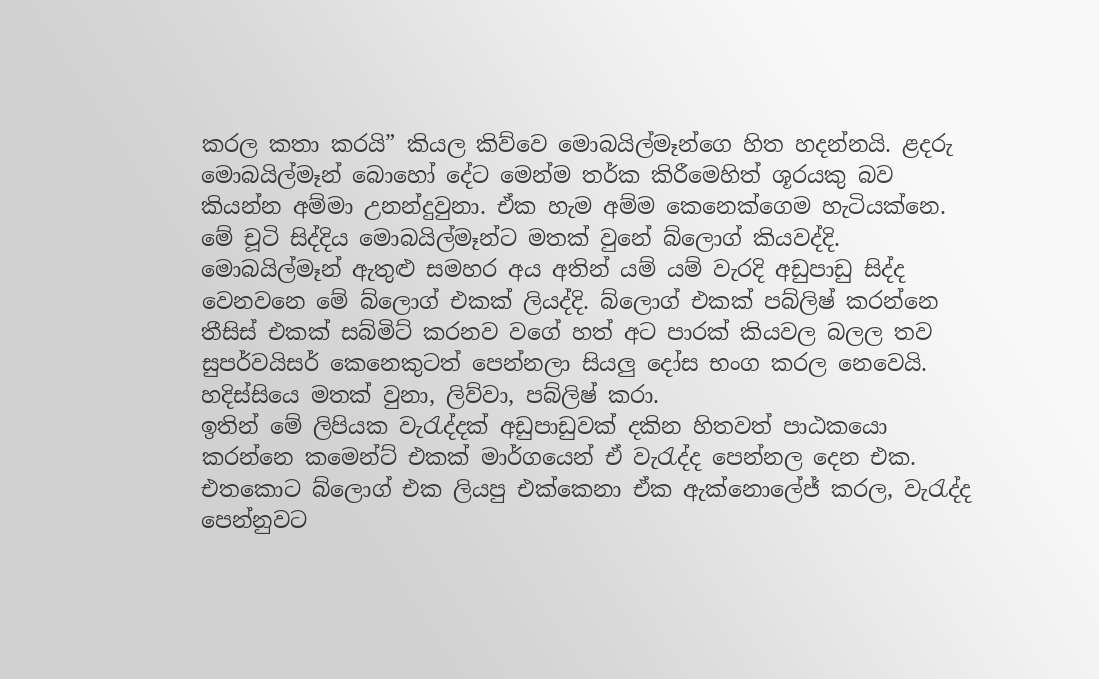කරල කතා කරයි” කියල කිව්වෙ මොබයිල්මෑන්ගෙ හිත හදන්නයි. ළදරු මොබයිල්මෑන් බොහෝ දේට මෙන්ම තර්ක කිරීමෙහිත් ශූරයකු බව කියන්න අම්මා උනන්දුවුනා. ඒක හැම අම්ම කෙනෙක්ගෙම හැටියක්නෙ.
මේ චූටි සිද්දිය මොබයිල්මෑන්ට මතක් වුනේ බ්ලොග් කියවද්දි.
මොබයිල්මෑන් ඇතුළු සමහර අය අතින් යම් යම් වැරදි අඩුපාඩු සිද්ද වෙනවනෙ මේ බ්ලොග් එකක් ලියද්දි. බ්ලොග් එකක් පබ්ලිෂ් කරන්නෙ තීසිස් එකක් සබ්මිට් කරනව වගේ හත් අට පාරක් කියවල බලල තව සුපර්වයිසර් කෙනෙකුටත් පෙන්නලා සියලු දෝස භංග කරල නෙවෙයි. හදිස්‍සියෙ මතක් වුනා, ලිව්වා, පබ්ලිෂ් කරා.
ඉතින් මේ ලිපියක වැරැද්දක් අඩුපාඩුවක් දකින හිතවත් පාඨකයො කරන්නෙ කමෙන්ට් එකක් මාර්ගයෙන් ඒ වැරැද්ද පෙන්නල දෙන එක. එතකොට බ්ලොග් එක ලියපු එක්කෙනා ඒක ඇක්නොලේජ් කරල, වැරැද්ද පෙන්නුවට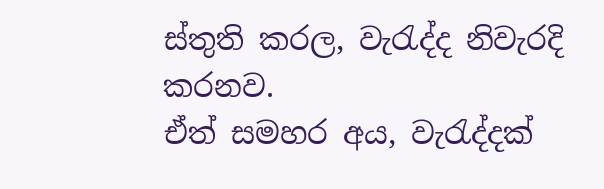ස්තුති කරල, වැරැද්ද නිවැරදි කරනව.
ඒත් සමහර අය, වැරැද්දක්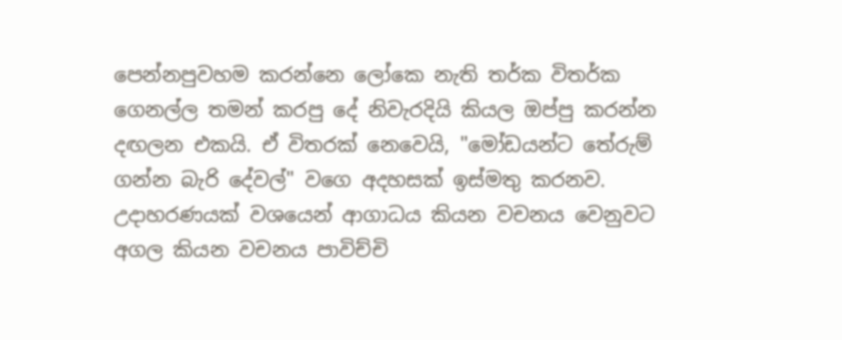පෙන්නපුවහම කරන්නෙ ලෝකෙ නැති තර්ක විතර්ක ගෙනල්ල තමන් කරපු දේ නිවැරදියි කියල ඔප්පු කරන්න දඟලන එකයි. ඒ විතරක් නෙවෙයි, "මෝඩයන්ට තේරුම් ගන්න බැරි දේවල්" වගෙ අදහසක් ඉස්මතු කරනව.
උදාහරණයක් වශයෙන් ආගාධය කියන වචනය වෙනුවට අගල කියන වචනය පාවිච්චි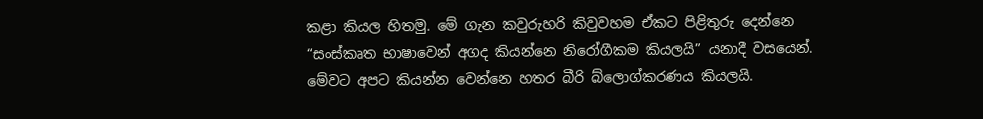කළා කියල හිතමු. මේ ගැන කවුරුහරි කිවුවහම ඒකට පිළිතුරු දෙන්නෙ “සංස්කෘත භාෂාවෙන් අගද කියන්නෙ නිරෝගීකම කියලයි” යනාදී වසයෙන්.
මේවට අපට කියන්න වෙන්නෙ හතර බීරි බ්ලොග්කරණය කියලයි.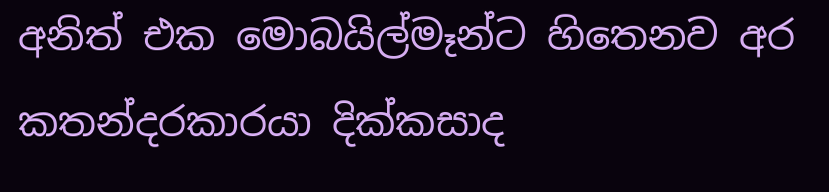අනිත් එක මොබයිල්මෑන්ට හිතෙනව අර කතන්දරකාරයා දික්කසාද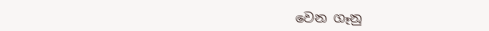වෙන ගෑනු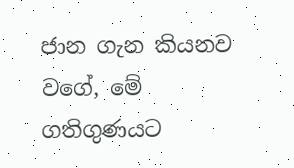ජාන ගැන කියනව වගේ, මේ ගතිගුණයට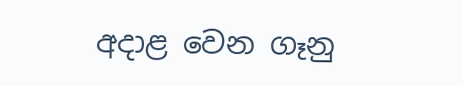අදාළ වෙන ගෑනු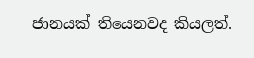ජානයක් තියෙනවද කියලත්.